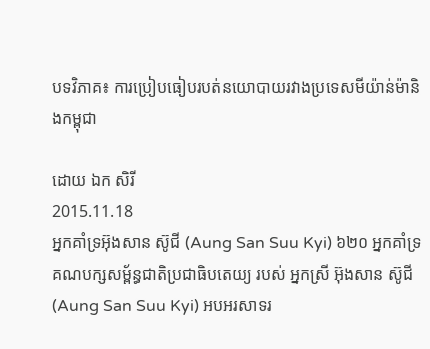បទវិភាគ៖ ការប្រៀបធៀបរបត់នយោបាយរវាងប្រទេសមីយ៉ាន់ម៉ានិងកម្ពុជា

ដោយ ឯក សិរី
2015.11.18
អ្នកគាំទ្រអ៊ុងសាន ស៊ូជី (Aung San Suu Kyi) ៦២០ អ្នកគាំទ្រគណបក្សសម្ព័ន្ធជាតិប្រជាធិបតេយ្យ របស់ អ្នកស្រី អ៊ុងសាន ស៊ូជី (Aung San Suu Kyi) អបអរសាទរ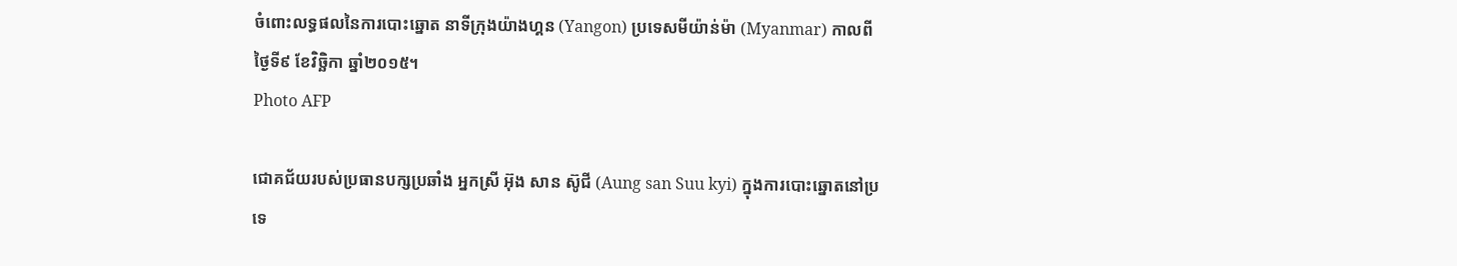ចំពោះលទ្ធផលនៃការបោះឆ្នោត នាទីក្រុងយ៉ាងហ្គន (Yangon) ប្រទេសមីយ៉ាន់ម៉ា (Myanmar) កាលពីថ្ងៃទី៩ ខែវិច្ឆិកា ឆ្នាំ២០១៥។
Photo AFP

ជោគជ័យរបស់ប្រធានបក្សប្រឆាំង អ្នកស្រី អ៊ុង សាន ស៊ូជី (Aung san Suu kyi) ក្នុងការបោះឆ្នោតនៅប្រទេ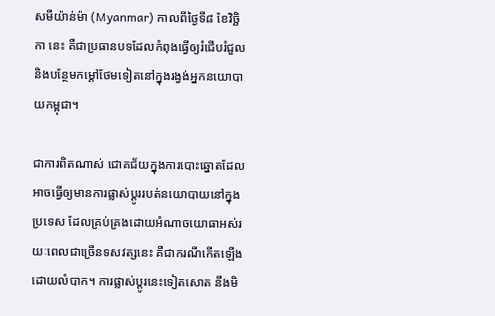សមីយ៉ាន់ម៉ា (Myanmar) កាលពីថ្ងៃទី៨ ខែវិច្ឆិកា នេះ គឺជាប្រធានបទដែលកំពុងធ្វើឲ្យរំជើបរំជួល និងបន្ថែមកម្ដៅថែមទៀតនៅក្នុងរង្វង់អ្នកនយោបាយកម្ពុជា។

ជាការពិតណាស់ ជោគជ័យក្នុងការបោះឆ្នោតដែលអាចធ្វើឲ្យមានការផ្លាស់ប្ដូររបត់នយោបាយនៅក្នុងប្រទេស ដែលគ្រប់គ្រងដោយអំណាចយោធាអស់រយៈពេលជាច្រើនទសវត្សនេះ គឺជាករណីកើតឡើងដោយលំបាក។ ការផ្លាស់ប្ដូរនេះទៀតសោត នឹងមិ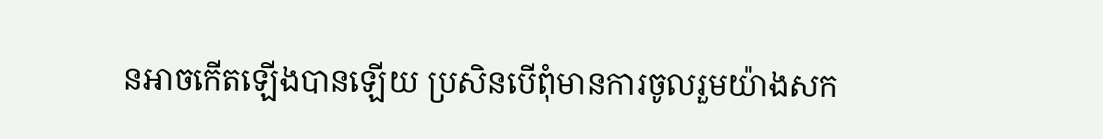នអាចកើតឡើងបានឡើយ ប្រសិនបើពុំមានការចូលរួមយ៉ាងសក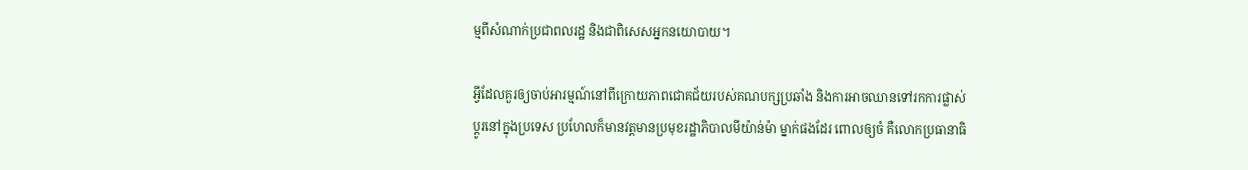ម្មពីសំណាក់ប្រជាពលរដ្ឋ និងជាពិសេសអ្នកនយោបាយ។

អ្វីដែលគួរឲ្យចាប់អារម្មណ៍នៅពីក្រោយភាពជោគជ័យរបស់គណបក្សប្រឆាំង និងការអាចឈានទៅរកការផ្លាស់ប្ដូរនៅក្នុងប្រទេស ប្រហែលក៏មានវត្តមានប្រមុខរដ្ឋាភិបាលមីយ៉ាន់ម៉ា ម្នាក់ផងដែរ ពោលឲ្យចំ គឺលោកប្រធានាធិ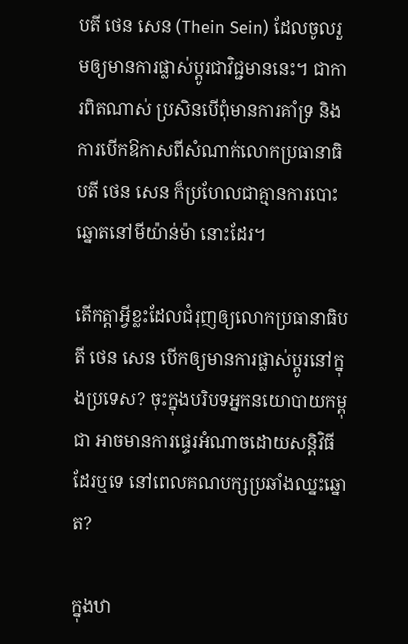បតី ថេន សេន (Thein Sein) ដែលចូលរួមឲ្យមានការផ្លាស់ប្ដូរជាវិជ្ជមាននេះ។ ជាការពិតណាស់ ប្រសិនបើពុំមានការគាំទ្រ និងការបើកឱកាសពីសំណាក់លោកប្រធានាធិបតី ថេន សេន ក៏ប្រហែលជាគ្មានការបោះឆ្នោតនៅមីយ៉ាន់ម៉ា នោះដែរ។

តើកត្តាអ្វីខ្លះដែលជំរុញឲ្យលោកប្រធានាធិបតី ថេន សេន បើកឲ្យមានការផ្លាស់ប្ដូរនៅក្នុងប្រទេស? ចុះក្នុងបរិបទអ្នកនយោបាយកម្ពុជា អាចមានការផ្ទេរអំណាចដោយសន្តិវិធីដែរឬទេ នៅពេលគណបក្សប្រឆាំងឈ្នះឆ្នោត?

ក្នុងឋា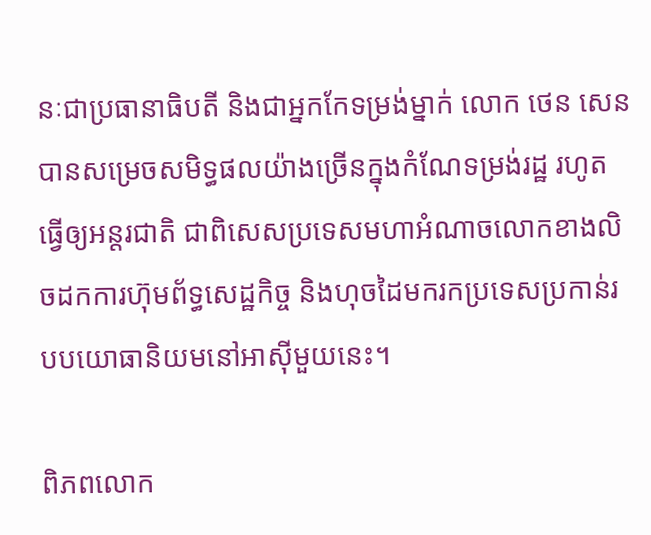នៈជាប្រធានាធិបតី និងជាអ្នកកែទម្រង់ម្នាក់ លោក ថេន សេន បានសម្រេចសមិទ្ធផលយ៉ាងច្រើនក្នុងកំណែទម្រង់រដ្ឋ រហូតធ្វើឲ្យអន្តរជាតិ ជាពិសេសប្រទេសមហាអំណាចលោកខាងលិចដកការហ៊ុមព័ទ្ធសេដ្ឋកិច្ច និងហុចដៃមករកប្រទេសប្រកាន់របបយោធានិយមនៅអាស៊ីមួយនេះ។

ពិភពលោក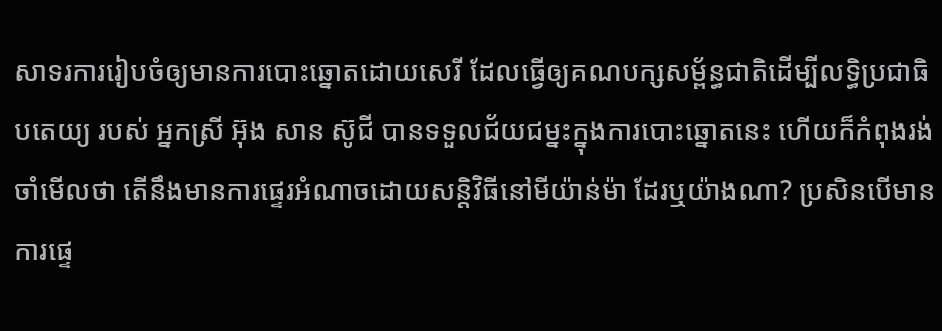សាទរការរៀបចំឲ្យមានការបោះឆ្នោតដោយសេរី ដែលធ្វើឲ្យគណបក្សសម្ព័ន្ធជាតិដើម្បីលទ្ធិប្រជាធិបតេយ្យ របស់ អ្នកស្រី អ៊ុង សាន ស៊ូជី បានទទួលជ័យជម្នះក្នុងការបោះឆ្នោតនេះ ហើយក៏កំពុងរង់ចាំមើលថា តើនឹងមានការផ្ទេរអំណាចដោយសន្តិវិធីនៅមីយ៉ាន់ម៉ា ដែរឬយ៉ាងណា? ប្រសិនបើមានការផ្ទេ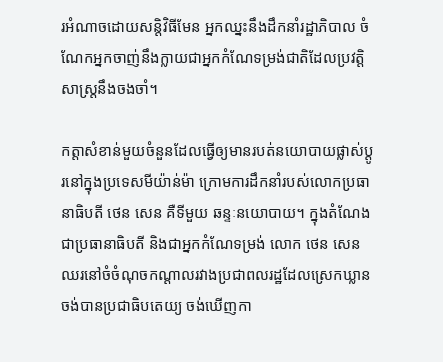រអំណាចដោយសន្តិវិធីមែន អ្នកឈ្នះនឹងដឹកនាំរដ្ឋាភិបាល ចំណែកអ្នកចាញ់នឹងក្លាយជាអ្នកកំណែទម្រង់ជាតិដែលប្រវត្តិសាស្ត្រនឹងចងចាំ។

កត្តាសំខាន់មួយចំនួនដែលធ្វើឲ្យមានរបត់នយោបាយផ្លាស់ប្ដូរនៅក្នុងប្រទេសមីយ៉ាន់ម៉ា ក្រោមការដឹកនាំរបស់លោកប្រធានាធិបតី ថេន សេន គឺទីមួយ ឆន្ទៈនយោបាយ។ ក្នុងតំណែងជាប្រធានាធិបតី និងជាអ្នកកំណែទម្រង់ លោក ថេន សេន ឈរនៅចំចំណុចកណ្ដាលរវាងប្រជាពលរដ្ឋដែលស្រេកឃ្លានចង់បានប្រជាធិបតេយ្យ ចង់ឃើញកា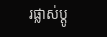រផ្លាស់ប្ដូ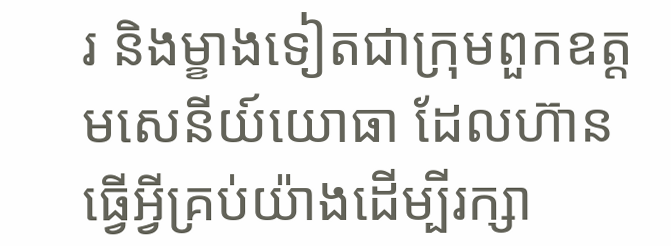រ និងម្ខាងទៀតជាក្រុមពួកឧត្តមសេនីយ៍យោធា ដែលហ៊ានធ្វើអ្វីគ្រប់យ៉ាងដើម្បីរក្សា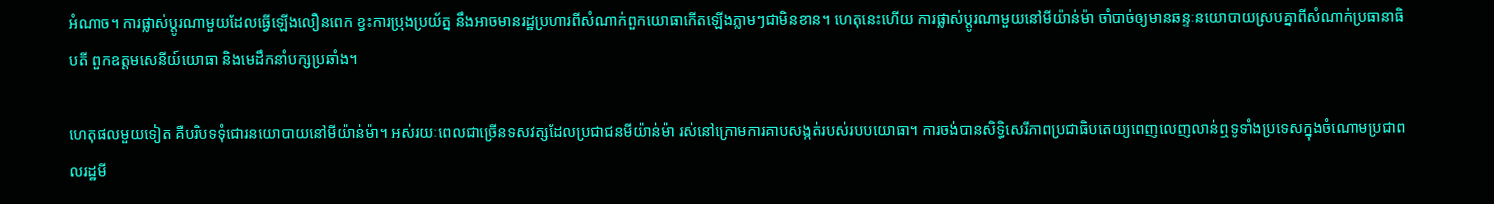អំណាច។ ការផ្លាស់ប្ដូរណាមួយដែលធ្វើឡើងលឿនពេក ខ្វះការប្រុងប្រយ័ត្ន នឹងអាចមានរដ្ឋប្រហារពីសំណាក់ពួកយោធាកើតឡើងភ្លាមៗជាមិនខាន។ ហេតុនេះហើយ ការផ្លាស់ប្ដូរណាមួយនៅមីយ៉ាន់ម៉ា ចាំបាច់ឲ្យមានឆន្ទៈនយោបាយស្របគ្នាពីសំណាក់ប្រធានាធិបតី ពួកឧត្ដមសេនីយ៍យោធា និងមេដឹកនាំបក្សប្រឆាំង។

ហេតុផលមួយទៀត គឺបរិបទទុំជោរនយោបាយនៅមីយ៉ាន់ម៉ា។ អស់រយៈពេលជាច្រើនទសវត្សដែលប្រជាជនមីយ៉ាន់ម៉ា រស់នៅក្រោមការគាបសង្កត់របស់របបយោធា។ ការចង់បានសិទ្ធិសេរីភាពប្រជាធិបតេយ្យពេញលេញលាន់ឮទូទាំងប្រទេសក្នុងចំណោមប្រជាពលរដ្ឋមី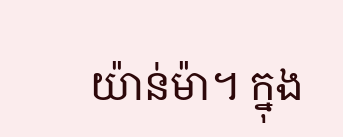យ៉ាន់ម៉ា។ ក្នុង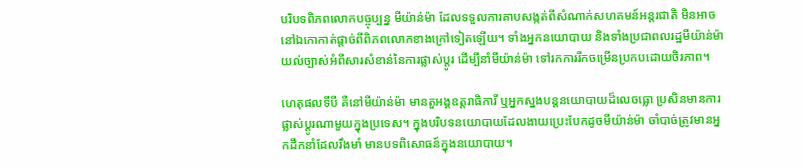បរិបទពិភពលោកបច្ចុប្បន្ន មីយ៉ាន់ម៉ា ដែលទទួលការគាបសង្កត់ពីសំណាក់សហគមន៍អន្តរជាតិ មិនអាចនៅឯកោកាត់ផ្ដាច់ពីពិភពលោកខាងក្រៅទៀតឡើយ។ ទាំងអ្នកនយោបាយ និងទាំងប្រជាពលរដ្ឋមីយ៉ាន់ម៉ា យល់ច្បាស់អំពីសារសំខាន់នៃការផ្លាស់ប្ដូរ ដើម្បីនាំមីយ៉ាន់ម៉ា ទៅរកការរីកចម្រើនប្រកបដោយចិរភាព។

ហេតុផលទីបី គឺនៅមីយ៉ាន់ម៉ា មានតួអង្គឧត្តរាធិការី ឬអ្នកស្នងបន្តនយោបាយដ៏លេចធ្លោ ប្រសិនមានការផ្លាស់ប្ដូរណាមួយក្នុងប្រទេស។ ក្នុងបរិបទនយោបាយដែលងាយប្រេះបែកដូចមីយ៉ាន់ម៉ា ចាំបាច់ត្រូវមានអ្នកដឹកនាំដែលរឹងមាំ មានបទពិសោធន៍ក្នុងនយោបាយ។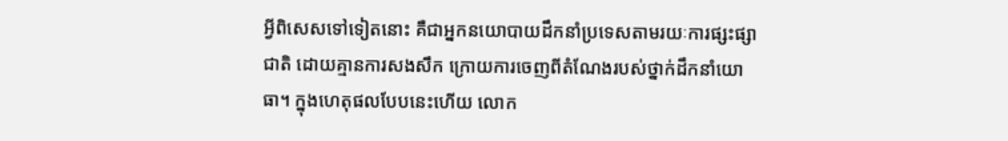អ្វីពិសេសទៅទៀតនោះ គឺជាអ្នកនយោបាយដឹកនាំប្រទេសតាមរយៈការផ្សះផ្សាជាតិ ដោយគ្មានការសងសឹក ក្រោយការចេញពីតំណែងរបស់ថ្នាក់ដឹកនាំយោធា។ ក្នុងហេតុផលបែបនេះហើយ លោក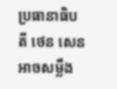ប្រធានាធិបតី ថេន សេន អាចសម្លឹង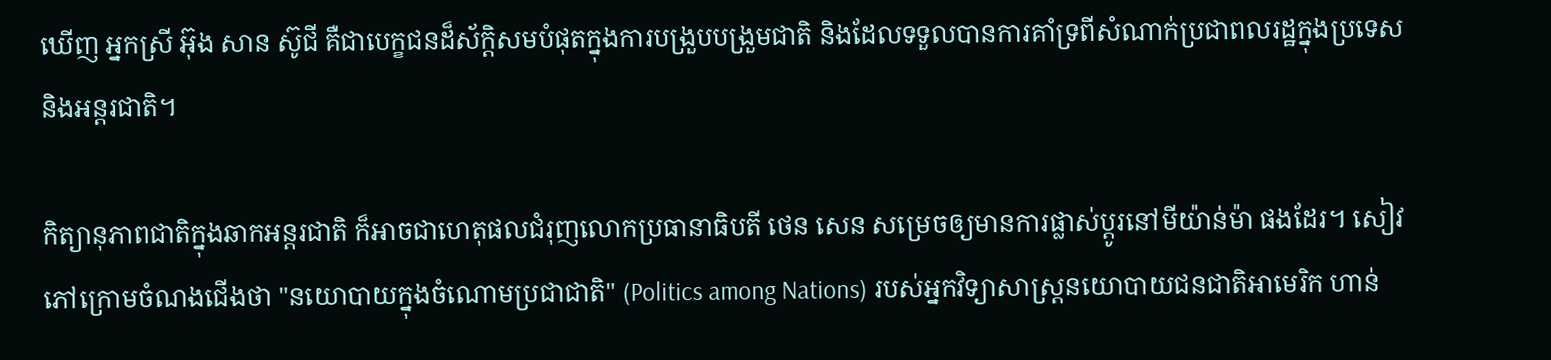ឃើញ អ្នកស្រី អ៊ុង សាន ស៊ូជី គឺជាបេក្ខជនដ៏ស័ក្ដិសមបំផុតក្នុងការបង្រួបបង្រួមជាតិ និងដែលទទួលបានការគាំទ្រពីសំណាក់ប្រជាពលរដ្ឋក្នុងប្រទេស និងអន្តរជាតិ។

កិត្យានុភាពជាតិក្នុងឆាកអន្តរជាតិ ក៏អាចជាហេតុផលជំរុញលោកប្រធានាធិបតី ថេន សេន សម្រេចឲ្យមានការផ្លាស់ប្ដូរនៅមីយ៉ាន់ម៉ា ផងដែរ។ សៀវភៅក្រោមចំណងជើងថា "នយោបាយក្នុងចំណោមប្រជាជាតិ" (Politics among Nations) របស់អ្នកវិទ្យាសាស្ត្រនយោបាយជនជាតិអាមេរិក ហាន់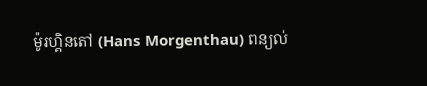ម៉ូរហ្គិនតៅ (Hans Morgenthau) ពន្យល់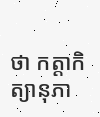ថា កត្តាកិត្យានុភា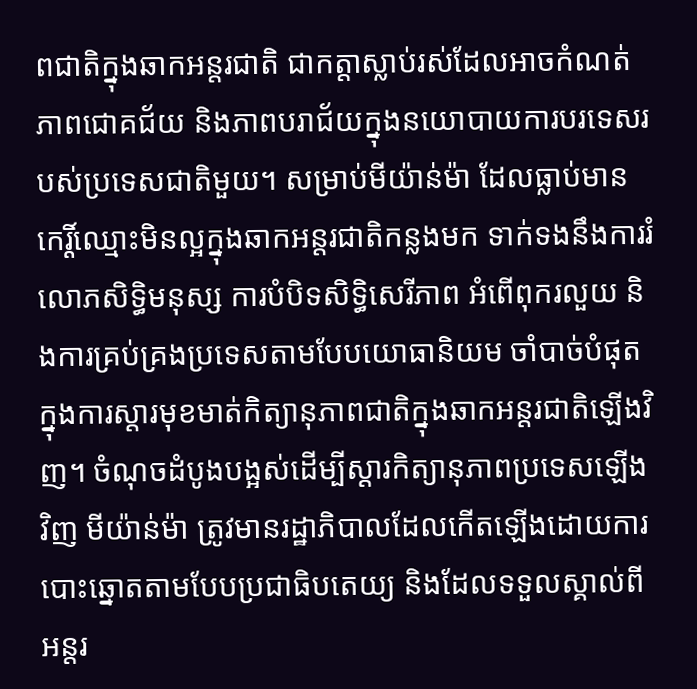ពជាតិក្នុងឆាកអន្តរជាតិ ជាកត្តាស្លាប់រស់ដែលអាចកំណត់ភាពជោគជ័យ និងភាពបរាជ័យក្នុងនយោបាយការបរទេសរបស់ប្រទេសជាតិមួយ។ សម្រាប់មីយ៉ាន់ម៉ា ដែលធ្លាប់មានកេរ្តិ៍ឈ្មោះមិនល្អក្នុងឆាកអន្តរជាតិកន្លងមក ទាក់ទងនឹងការរំលោភសិទ្ធិមនុស្ស ការបំបិទសិទ្ធិសេរីភាព អំពើពុករលួយ និងការគ្រប់គ្រងប្រទេសតាមបែបយោធានិយម ចាំបាច់បំផុតក្នុងការស្ដារមុខមាត់កិត្យានុភាពជាតិក្នុងឆាកអន្តរជាតិឡើងវិញ។ ចំណុចដំបូងបង្អស់ដើម្បីស្ដារកិត្យានុភាពប្រទេសឡើងវិញ មីយ៉ាន់ម៉ា ត្រូវមានរដ្ឋាភិបាលដែលកើតឡើងដោយការបោះឆ្នោតតាមបែបប្រជាធិបតេយ្យ និងដែលទទួលស្គាល់ពីអន្តរ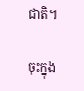ជាតិ។

ចុះក្នុង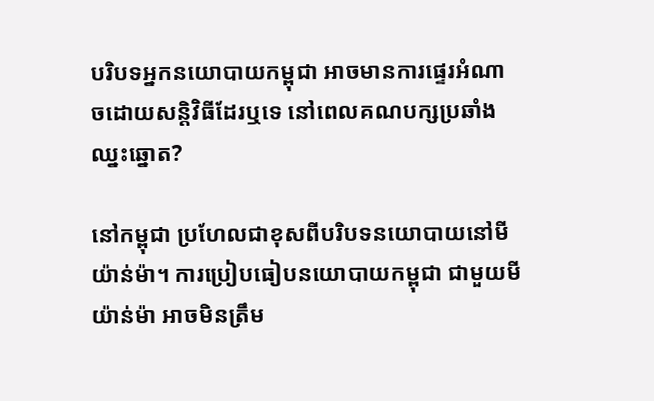បរិបទអ្នកនយោបាយកម្ពុជា អាចមានការផ្ទេរអំណាចដោយសន្តិវិធីដែរឬទេ នៅពេលគណបក្សប្រឆាំងឈ្នះឆ្នោត?

នៅកម្ពុជា ប្រហែលជាខុសពីបរិបទនយោបាយនៅមីយ៉ាន់ម៉ា។ ការប្រៀបធៀបនយោបាយកម្ពុជា ជាមួយមីយ៉ាន់ម៉ា អាចមិនត្រឹម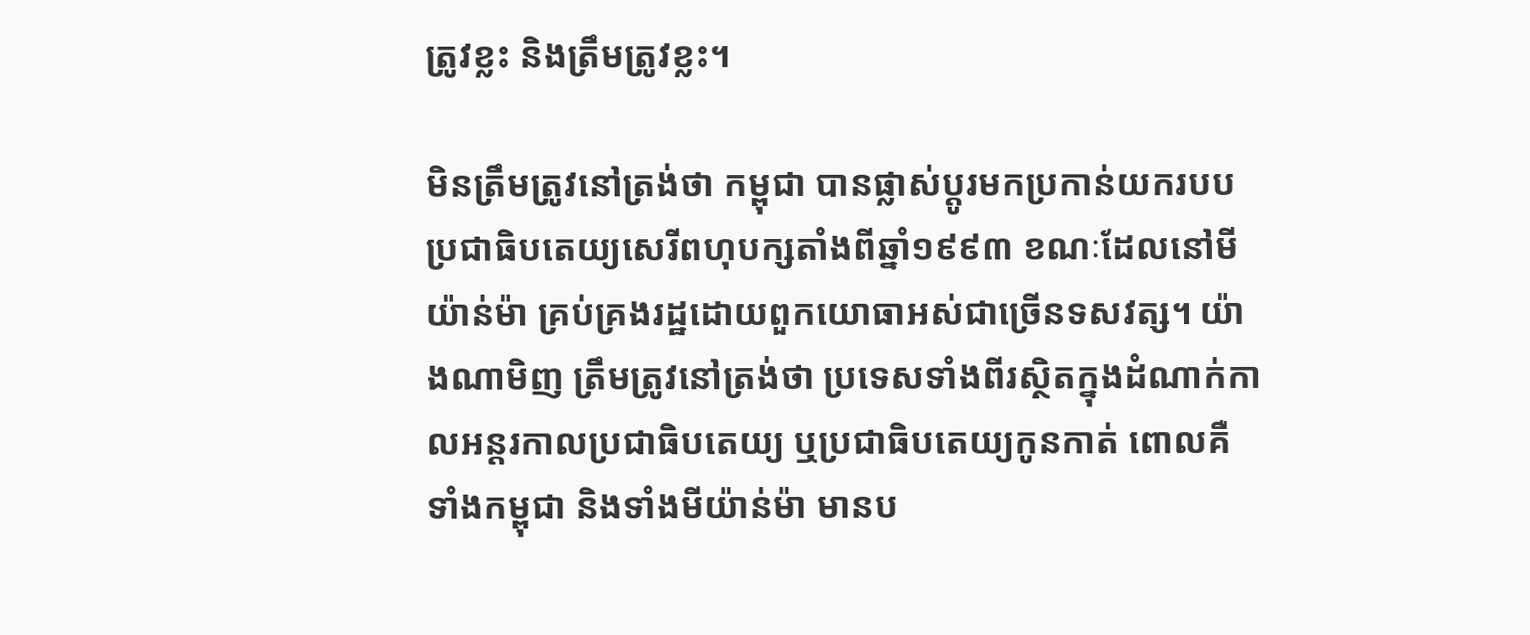ត្រូវខ្លះ និងត្រឹមត្រូវខ្លះ។

មិនត្រឹមត្រូវនៅត្រង់ថា កម្ពុជា បានផ្លាស់ប្ដូរមកប្រកាន់យករបបប្រជាធិបតេយ្យសេរីពហុបក្សតាំងពីឆ្នាំ១៩៩៣ ខណៈដែលនៅមីយ៉ាន់ម៉ា គ្រប់គ្រងរដ្ឋដោយពួកយោធាអស់ជាច្រើនទសវត្ស។ យ៉ាងណាមិញ ត្រឹមត្រូវនៅត្រង់ថា ប្រទេសទាំងពីរស្ថិតក្នុងដំណាក់កាលអន្តរកាលប្រជាធិបតេយ្យ ឬប្រជាធិបតេយ្យកូនកាត់ ពោលគឺទាំងកម្ពុជា និងទាំងមីយ៉ាន់ម៉ា មានប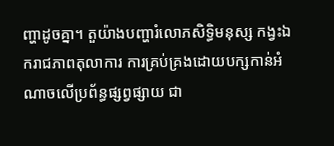ញ្ហាដូចគ្នា។ តួយ៉ាងបញ្ហារំលោភសិទ្ធិមនុស្ស កង្វះឯករាជភាពតុលាការ ការគ្រប់គ្រងដោយបក្សកាន់អំណាចលើប្រព័ន្ធផ្សព្វផ្សាយ ជា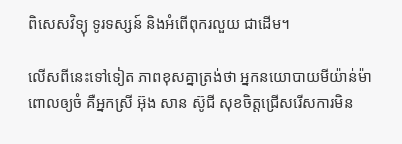ពិសេសវិទ្យុ ទូរទស្សន៍ និងអំពើពុករលួយ ជាដើម។

លើសពីនេះទៅទៀត ភាពខុសគ្នាត្រង់ថា អ្នកនយោបាយមីយ៉ាន់ម៉ា ពោលឲ្យចំ គឺអ្នកស្រី អ៊ុង សាន ស៊ូជី សុខចិត្តជ្រើសរើសការមិន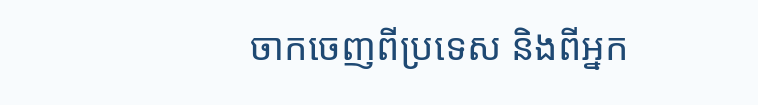ចាកចេញពីប្រទេស និងពីអ្នក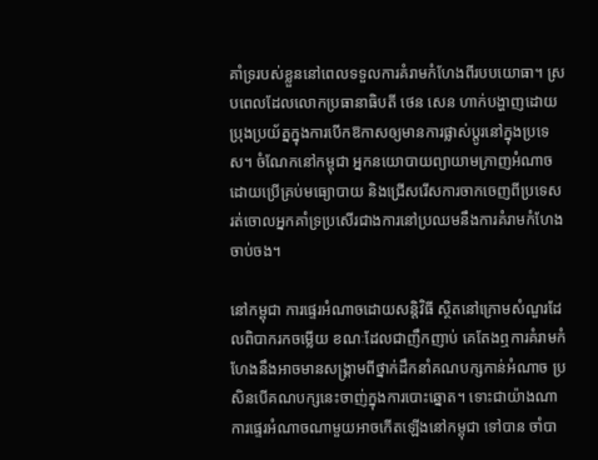គាំទ្ររបស់ខ្លួននៅពេលទទួលការគំរាមកំហែងពីរបបយោធា។ ស្របពេលដែលលោកប្រធានាធិបតី ថេន សេន ហាក់បង្ហាញដោយប្រុងប្រយ័ត្នក្នុងការបើកឱកាសឲ្យមានការផ្លាស់ប្ដូរនៅក្នុងប្រទេស។ ចំណែកនៅកម្ពុជា អ្នកនយោបាយព្យាយាមក្រាញអំណាចដោយប្រើគ្រប់មធ្យោបាយ និងជ្រើសរើសការចាកចេញពីប្រទេស រត់ចោលអ្នកគាំទ្រប្រសើរជាងការនៅប្រឈមនឹងការគំរាមកំហែងចាប់ចង។

នៅកម្ពុជា ការផ្ទេរអំណាចដោយសន្តិវិធី ស្ថិតនៅក្រោមសំណួរដែលពិបាករកចម្លើយ ខណៈដែលជាញឹកញាប់ គេតែងឮការគំរាមកំហែងនឹងអាចមានសង្គ្រាមពីថ្នាក់ដឹកនាំគណបក្សកាន់អំណាច ប្រសិនបើគណបក្សនេះចាញ់ក្នុងការបោះឆ្នោត។ ទោះជាយ៉ាងណា ការផ្ទេរអំណាចណាមួយអាចកើតឡើងនៅកម្ពុជា ទៅបាន ចាំបា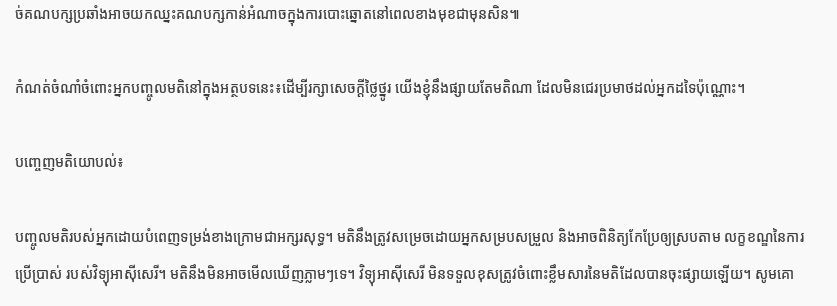ច់គណបក្សប្រឆាំងអាចយកឈ្នះគណបក្សកាន់អំណាចក្នុងការបោះឆ្នោតនៅពេលខាងមុខជាមុនសិន៕

កំណត់ចំណាំចំពោះអ្នកបញ្ចូលមតិនៅក្នុងអត្ថបទនេះ៖ដើម្បីរក្សាសេចក្ដីថ្លៃថ្នូរ យើងខ្ញុំនឹងផ្សាយតែមតិណា ដែលមិនជេរប្រមាថដល់អ្នកដទៃប៉ុណ្ណោះ។

បញ្ចេញមតិយោបល់៖

បញ្ចូលមតិរបស់អ្នកដោយបំពេញទម្រង់ខាងក្រោមជាអក្សរសុទ្ធ។ មតិនឹងត្រូវសម្រេចដោយអ្នកសម្របសម្រួល និងអាចពិនិត្យកែប្រែឲ្យស្របតាម លក្ខខណ្ឌនៃការប្រើប្រាស់ របស់វិទ្យុអាស៊ីសេរី។ មតិនឹងមិនអាចមើលឃើញភ្លាមៗទេ។ វិទ្យុអាស៊ីសេរី មិនទទួលខុសត្រូវចំពោះខ្លឹមសារនៃមតិដែលបានចុះផ្សាយឡើយ។ សូមគោ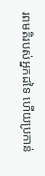រពមតិរបស់អ្នកដទៃ ហើយប្រកាន់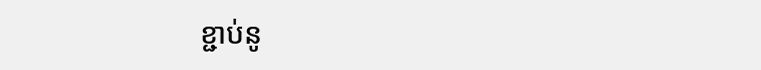ខ្ជាប់នូ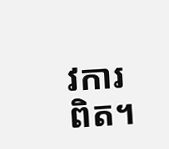វការពិត។